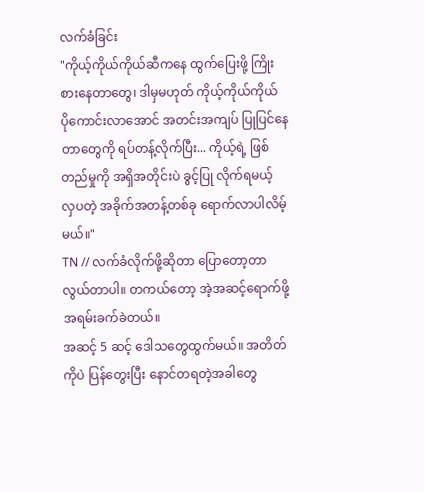လက်ခံခြင်း
"ကိုယ့်ကိုယ်ကိုယ်ဆီကနေ ထွက်ပြေးဖို့ ကြိုးစားနေတာတွေ၊ ဒါမှမဟုတ် ကိုယ့်ကိုယ်ကိုယ် ပိုကောင်းလာအောင် အတင်းအကျပ် ပြုပြင်နေတာတွေကို ရပ်တန့်လိုက်ပြီး... ကိုယ့်ရဲ့ ဖြစ်တည်မှုကို အရှိအတိုင်းပဲ ခွင့်ပြု လိုက်ရမယ့် လှပတဲ့ အခိုက်အတန့်တစ်ခု ရောက်လာပါလိမ့်မယ်။"
TN // လက်ခံလိုက်ဖို့ဆိုတာ ပြောတော့တာ လွယ်တာပါ။ တကယ်တော့ အဲ့အဆင့်ရောက်ဖို့ အရမ်းခက်ခဲတယ်။
အဆင့် 5 ဆင့် ဒေါသတွေထွက်မယ်။ အတိတ်ကိုပဲ ပြန်တွေးပြီး နောင်တရတဲ့အခါတွေ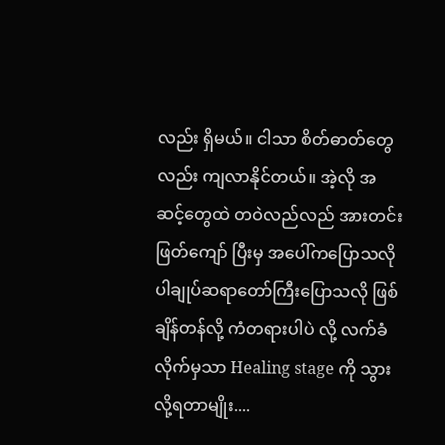လည်း ရှိမယ်။ ငါသာ စိတ်ဓာတ်တွေလည်း ကျလာနိုင်တယ်။ အဲ့လို အဆင့်တွေထဲ တဝဲလည်လည် အားတင်းဖြတ်ကျော် ပြီးမှ အပေါ်ကပြောသလို ပါချုပ်ဆရာတော်ကြီးပြောသလို ဖြစ်ချိန်တန်လို့ ကံတရားပါပဲ လို့ လက်ခံလိုက်မှသာ Healing stage ကို သွားလို့ရတာမျိုး....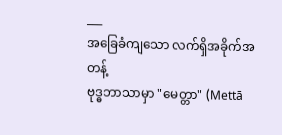___
အခြေခံကျသော လက်ရှိအခိုက်အတန့်
ဗုဒ္ဓဘာသာမှာ "မေတ္တာ" (Mettā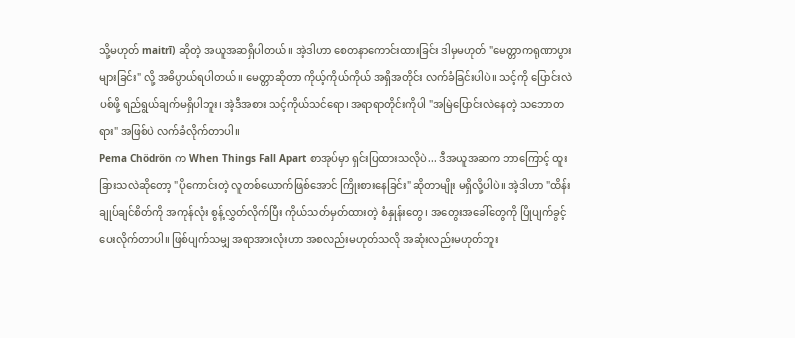သို့မဟုတ် maitrī) ဆိုတဲ့ အယူအဆရှိပါတယ်။ အဲ့ဒါဟာ စေတနာကောင်းထားခြင်း ဒါမှမဟုတ် "မေတ္တာကရုဏာပွားများခြင်း" လို့ အဓိပ္ပာယ်ရပါတယ်။ မေတ္တာဆိုတာ ကိုယ့်ကိုယ်ကိုယ် အရှိအတိုင်း လက်ခံခြင်းပါပဲ။ သင့်ကို ပြောင်းလဲပစ်ဖို့ ရည်ရွယ်ချက်မရှိပါဘူး၊ အဲ့ဒီအစား သင့်ကိုယ်သင်ရော၊ အရာရာတိုင်းကိုပါ "အမြဲပြောင်းလဲနေတဲ့ သဘောတရား" အဖြစ်ပဲ လက်ခံလိုက်တာပါ။
Pema Chödrön က When Things Fall Apart စာအုပ်မှာ ရှင်းပြထားသလိုပဲ... ဒီအယူအဆက ဘာကြောင့် ထူးခြားသလဲဆိုတော့ "ပိုကောင်းတဲ့ လူတစ်ယောက်ဖြစ်အောင် ကြိုးစားနေခြင်း" ဆိုတာမျိုး မရှိလို့ပါပဲ။ အဲ့ဒါဟာ "ထိန်းချုပ်ချင်စိတ်ကို အကုန်လုံး စွန့်လွှတ်လိုက်ပြီး ကိုယ်သတ်မှတ်ထားတဲ့ စံနှုန်းတွေ၊ အတွေးအခေါ်တွေကို ပြိုပျက်ခွင့်ပေးလိုက်တာပါ။ ဖြစ်ပျက်သမျှ အရာအားလုံးဟာ အစလည်းမဟုတ်သလို အဆုံးလည်းမဟုတ်ဘူး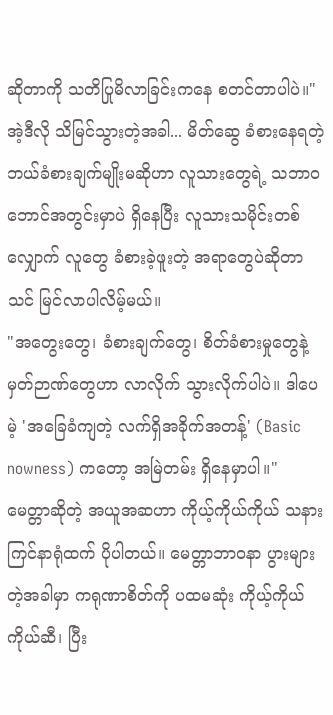ဆိုတာကို သတိပြုမိလာခြင်းကနေ စတင်တာပါပဲ။"
အဲ့ဒီလို သိမြင်သွားတဲ့အခါ... မိတ်ဆွေ ခံစားနေရတဲ့ ဘယ်ခံစားချက်မျိုးမဆိုဟာ လူသားတွေရဲ့ သဘာဝဘောင်အတွင်းမှာပဲ ရှိနေပြီး လူသားသမိုင်းတစ်လျှောက် လူတွေ ခံစားခဲ့ဖူးတဲ့ အရာတွေပဲဆိုတာ သင် မြင်လာပါလိမ့်မယ်။
"အတွေးတွေ၊ ခံစားချက်တွေ၊ စိတ်ခံစားမှုတွေနဲ့ မှတ်ဉာဏ်တွေဟာ လာလိုက် သွားလိုက်ပါပဲ။ ဒါပေမဲ့ 'အခြေခံကျတဲ့ လက်ရှိအခိုက်အတန့်' (Basic nowness) ကတော့ အမြဲတမ်း ရှိနေမှာပါ။"
မေတ္တာဆိုတဲ့ အယူအဆဟာ ကိုယ့်ကိုယ်ကိုယ် သနားကြင်နာရုံထက် ပိုပါတယ်။ မေတ္တာဘာဝနာ ပွားများတဲ့အခါမှာ ကရုဏာစိတ်ကို ပထမဆုံး ကိုယ့်ကိုယ်ကိုယ်ဆီ၊ ပြီး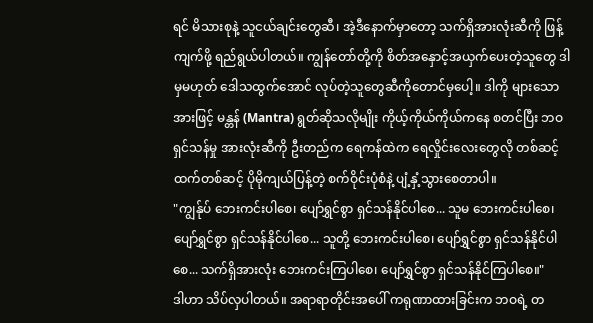ရင် မိသားစုနဲ့ သူငယ်ချင်းတွေဆီ၊ အဲ့ဒီနောက်မှာတော့ သက်ရှိအားလုံးဆီကို ဖြန့်ကျက်ဖို့ ရည်ရွယ်ပါတယ်။ ကျွန်တော်တို့ကို စိတ်အနှောင့်အယှက်ပေးတဲ့သူတွေ ဒါမှမဟုတ် ဒေါသထွက်အောင် လုပ်တဲ့သူတွေဆီကိုတောင်မှပေါ့။ ဒါကို များသောအားဖြင့် မန္တန် (Mantra) ရွတ်ဆိုသလိုမျိုး ကိုယ့်ကိုယ်ကိုယ်ကနေ စတင်ပြီး ဘဝရှင်သန်မှု အားလုံးဆီကို ဦးတည်က ရေကန်ထဲက ရေလှိုင်းလေးတွေလို တစ်ဆင့်ထက်တစ်ဆင့် ပိုမိုကျယ်ပြန့်တဲ့ စက်ဝိုင်းပုံစံနဲ့ ပျံ့နှံ့သွားစေတာပါ။
"ကျွန်ုပ် ဘေးကင်းပါစေ၊ ပျော်ရွှင်စွာ ရှင်သန်နိုင်ပါစေ... သူမ ဘေးကင်းပါစေ၊ ပျော်ရွှင်စွာ ရှင်သန်နိုင်ပါစေ... သူတို့ ဘေးကင်းပါစေ၊ ပျော်ရွှင်စွာ ရှင်သန်နိုင်ပါစေ... သက်ရှိအားလုံး ဘေးကင်းကြပါစေ၊ ပျော်ရွှင်စွာ ရှင်သန်နိုင်ကြပါစေ။"
ဒါဟာ သိပ်လှပါတယ်။ အရာရာတိုင်းအပေါ် ကရုဏာထားခြင်းက ဘဝရဲ့ တ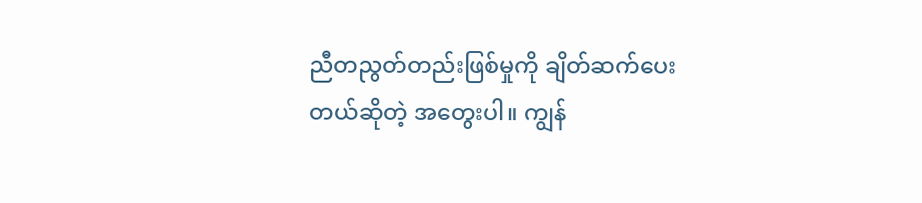ညီတညွတ်တည်းဖြစ်မှုကို ချိတ်ဆက်ပေးတယ်ဆိုတဲ့ အတွေးပါ။ ကျွန်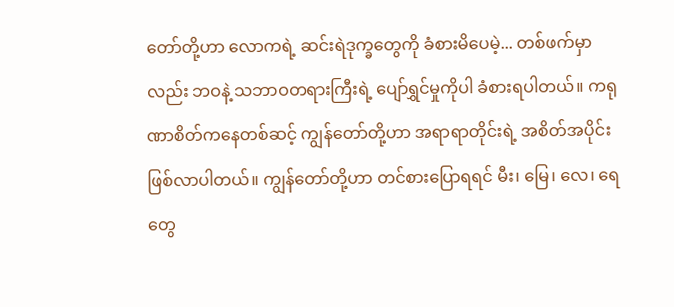တော်တို့ဟာ လောကရဲ့ ဆင်းရဲဒုက္ခတွေကို ခံစားမိပေမဲ့... တစ်ဖက်မှာလည်း ဘဝနဲ့ သဘာဝတရားကြီးရဲ့ ပျော်ရွှင်မှုကိုပါ ခံစားရပါတယ်။ ကရုဏာစိတ်ကနေတစ်ဆင့် ကျွန်တော်တို့ဟာ အရာရာတိုင်းရဲ့ အစိတ်အပိုင်း ဖြစ်လာပါတယ်။ ကျွန်တော်တို့ဟာ တင်စားပြောရရင် မီး၊ မြေ၊ လေ၊ ရေတွေ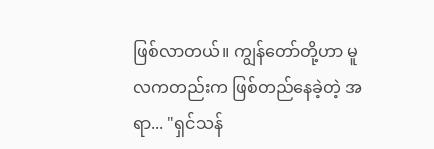ဖြစ်လာတယ်။ ကျွန်တော်တို့ဟာ မူလကတည်းက ဖြစ်တည်နေခဲ့တဲ့ အရာ... "ရှင်သန်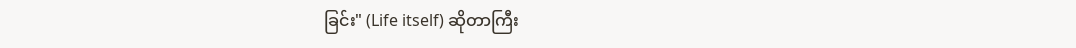ခြင်း" (Life itself) ဆိုတာကြီး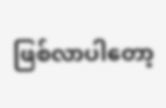ဖြစ်လာပါတော့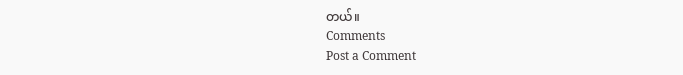တယ်။
Comments
Post a Comment